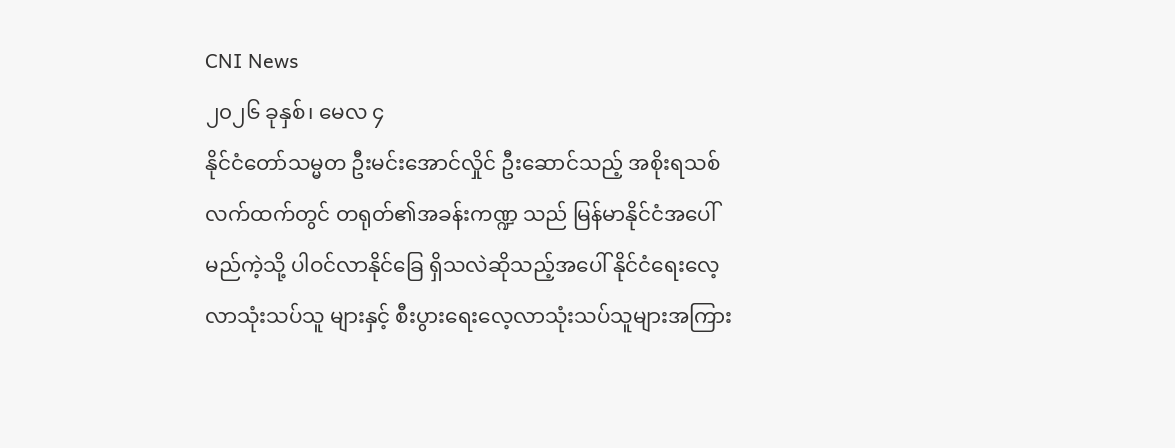CNI News
၂၀၂၆ ခုနှစ်၊ မေလ ၄
နိုင်ငံတော်သမ္မတ ဦးမင်းအောင်လှိုင် ဦးဆောင်သည့် အစိုးရသစ်လက်ထက်တွင် တရုတ်၏အခန်းကဏ္ဍ သည် မြန်မာနိုင်ငံအပေါ် မည်ကဲ့သို့ ပါဝင်လာနိုင်ခြေ ရှိသလဲဆိုသည့်အပေါ် နိုင်ငံရေးလေ့လာသုံးသပ်သူ များနှင့် စီးပွားရေးလေ့လာသုံးသပ်သူများအကြား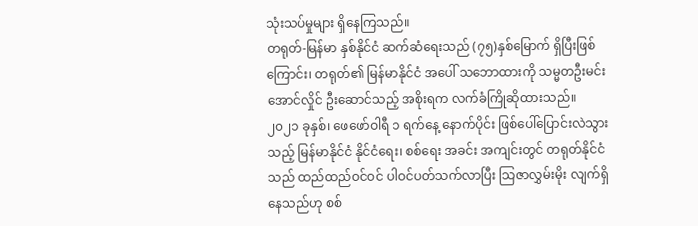သုံးသပ်မှုများ ရှိနေကြသည်။
တရုတ်-မြန်မာ နှစ်နိုင်ငံ ဆက်ဆံရေးသည် (၇၅)နှစ်မြောက် ရှိပြီးဖြစ်ကြောင်း၊ တရုတ်၏ မြန်မာနိုင်ငံ အပေါ် သဘောထားကို သမ္မတဦးမင်းအောင်လှိုင် ဦးဆောင်သည့် အစိုးရက လက်ခံကြိုဆိုထားသည်။
၂၀၂၁ ခုနှစ်၊ ဖေဖော်ဝါရီ ၁ ရက်နေ့ နောက်ပိုင်း ဖြစ်ပေါ်ပြောင်းလဲသွားသည့် မြန်မာနိုင်ငံ နိုင်ငံရေး၊ စစ်ရေး အခင်း အကျင်းတွင် တရုတ်နိုင်ငံသည် ထည်ထည်ဝင်ဝင် ပါဝင်ပတ်သက်လာပြီး သြဇာလွှမ်းမိုး လျက်ရှိနေသည်ဟု စစ်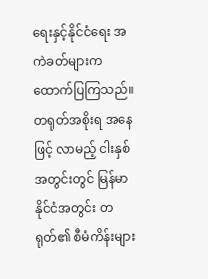ရေးနှင့်နိုင်ငံရေး အကဲခတ်များက ထောက်ပြကြသည်။
တရုတ်အစိုးရ အနေဖြင့် လာမည့် ငါးနှစ်အတွင်းတွင် မြန်မာနိုင်ငံအတွင်း တရုတ်၏ စီမံကိန်းများ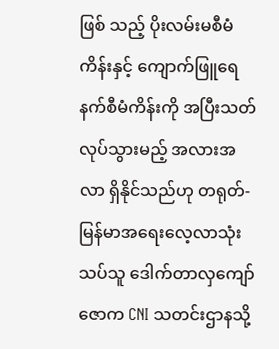ဖြစ် သည့် ပိုးလမ်းမစီမံကိန်းနှင့် ကျောက်ဖြူရေနက်စီမံကိန်းကို အပြီးသတ် လုပ်သွားမည့် အလားအလာ ရှိနိုင်သည်ဟု တရုတ်-မြန်မာအရေးလေ့လာသုံးသပ်သူ ဒေါက်တာလှကျော်ဇောက CNI သတင်းဌာနသို့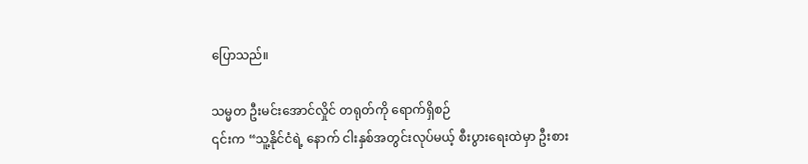ပြောသည်။

သမ္မတ ဦးမင်းအောင်လှိုင် တရုတ်ကို ရောက်ရှိစဉ်
၎င်းက “သူ့နိုင်ငံရဲ့ နောက် ငါးနှစ်အတွင်းလုပ်မယ့် စီးပွားရေးထဲမှာ ဦးစား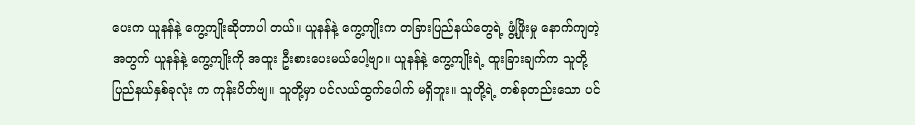ပေးက ယူနန်နဲ့ ကွေ့ကျိုးဆိုတာပါ တယ်။ ယူနန်နဲ့ ကွေ့ကျိုးက တခြားပြည်နယ်တွေရဲ့ ဖွံ့ဖြိုးမှု နောက်ကျတဲ့အတွက် ယူနန်နဲ့ ကွေ့ကျိုးကို အထူး ဦးစားပေးမယ်ပေါ့ဗျာ။ ယူနန်နဲ့ ကွေ့ကျိုးရဲ့ ထူးခြားချက်က သူတို့ ပြည်နယ်နှစ်ခုလုံး က ကုန်းပိတ်ဗျ။ သူတို့မှာ ပင်လယ်ထွက်ပေါက် မရှိဘူး။ သူတို့ရဲ့ တစ်ခုတည်းသော ပင်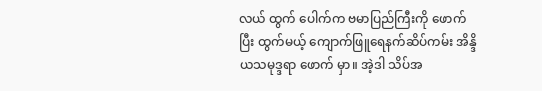လယ် ထွက် ပေါက်က ဗမာပြည်ကြီးကို ဖောက်ပြီး ထွက်မယ့် ကျောက်ဖြူရေနက်ဆိပ်ကမ်း အိန္ဒိယသမုဒ္ဒရာ ဖောက် မှာ။ အဲ့ဒါ သိပ်အ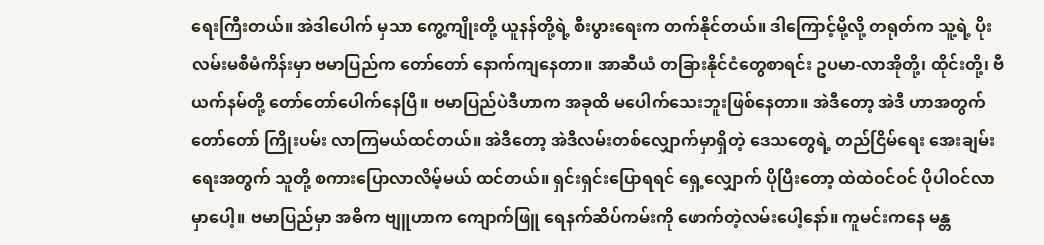ရေးကြီးတယ်။ အဲဒါပေါက် မှသာ ကွေ့ကျိုးတို့ ယူနန်တို့ရဲ့ စီးပွားရေးက တက်နိုင်တယ်။ ဒါကြောင့်မို့လို့ တရုတ်က သူ့ရဲ့ ပိုးလမ်းမစီမံကိန်းမှာ ဗမာပြည်က တော်တော် နောက်ကျနေတာ။ အာဆီယံ တခြားနိုင်ငံတွေစာရင်း ဥပမာ-လာအိုတို့၊ ထိုင်းတို့၊ ဗီယက်နမ်တို့ တော်တော်ပေါက်နေပြီ။ ဗမာပြည်ပဲဒီဟာက အခုထိ မပေါက်သေးဘူးဖြစ်နေတာ။ အဲဒီတော့ အဲဒီ ဟာအတွက် တော်တော် ကြိုးပမ်း လာကြမယ်ထင်တယ်။ အဲဒီတော့ အဲဒီလမ်းတစ်လျှောက်မှာရှိတဲ့ ဒေသတွေရဲ့ တည်ငြိမ်ရေး အေးချမ်းရေးအတွက် သူတို့ စကားပြောလာလိမ့်မယ် ထင်တယ်။ ရှင်းရှင်းပြောရရင် ရှေ့လျှောက် ပိုပြီးတော့ ထဲထဲဝင်ဝင် ပိုပါဝင်လာမှာပေါ့။ ဗမာပြည်မှာ အဓိက ဗျူဟာက ကျောက်ဖြူ ရေနက်ဆိပ်ကမ်းကို ဖောက်တဲ့လမ်းပေါ့နော်။ ကူမင်းကနေ မန္တ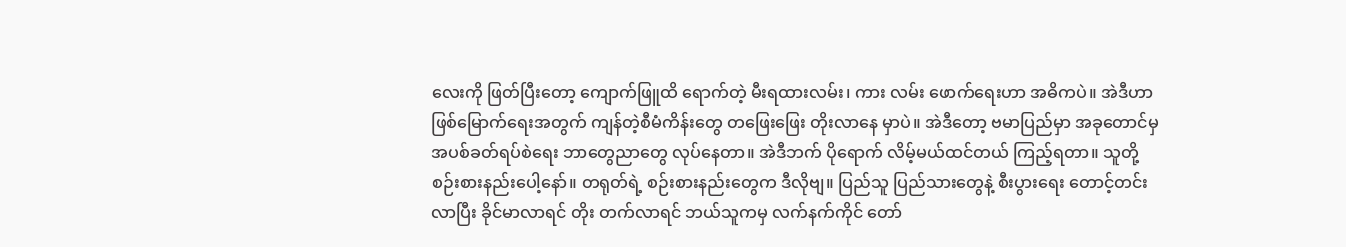လေးကို ဖြတ်ပြီးတော့ ကျောက်ဖြူထိ ရောက်တဲ့ မီးရထားလမ်း၊ ကား လမ်း ဖောက်ရေးဟာ အဓိကပဲ။ အဲဒီဟာ ဖြစ်မြောက်ရေးအတွက် ကျန်တဲ့စီမံကိန်းတွေ တဖြေးဖြေး တိုးလာနေ မှာပဲ။ အဲဒီတော့ ဗမာပြည်မှာ အခုတောင်မှ အပစ်ခတ်ရပ်စဲရေး ဘာတွေညာတွေ လုပ်နေတာ။ အဲဒီဘက် ပိုရောက် လိမ့်မယ်ထင်တယ် ကြည့်ရတာ။ သူတို့ စဉ်းစားနည်းပေါ့နော်။ တရုတ်ရဲ့ စဉ်းစားနည်းတွေက ဒီလိုဗျ။ ပြည်သူ ပြည်သားတွေနဲ့ စီးပွားရေး တောင့်တင်းလာပြီး ခိုင်မာလာရင် တိုး တက်လာရင် ဘယ်သူကမှ လက်နက်ကိုင် တော်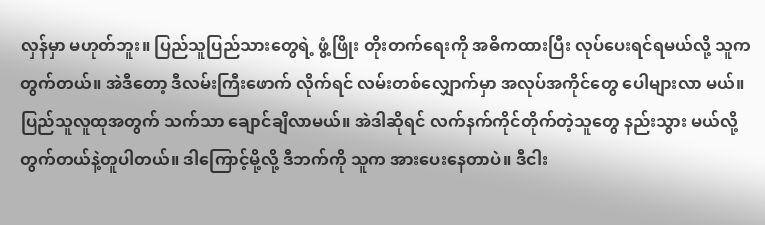လှန်မှာ မဟုတ်ဘူး။ ပြည်သူပြည်သားတွေရဲ့ ဖွံ့ဖြိုး တိုးတက်ရေးကို အဓိကထားပြီး လုပ်ပေးရင်ရမယ်လို့ သူကတွက်တယ်။ အဲဒီတော့ ဒီလမ်းကြီးဖောက် လိုက်ရင် လမ်းတစ်လျှောက်မှာ အလုပ်အကိုင်တွေ ပေါများလာ မယ်။ ပြည်သူလူထုအတွက် သက်သာ ချောင်ချိလာမယ်။ အဲဒါဆိုရင် လက်နက်ကိုင်တိုက်တဲ့သူတွေ နည်းသွား မယ်လို့ တွက်တယ်နဲ့တူပါတယ်။ ဒါကြောင့်မို့လို့ ဒီဘက်ကို သူက အားပေးနေတာပဲ။ ဒီငါး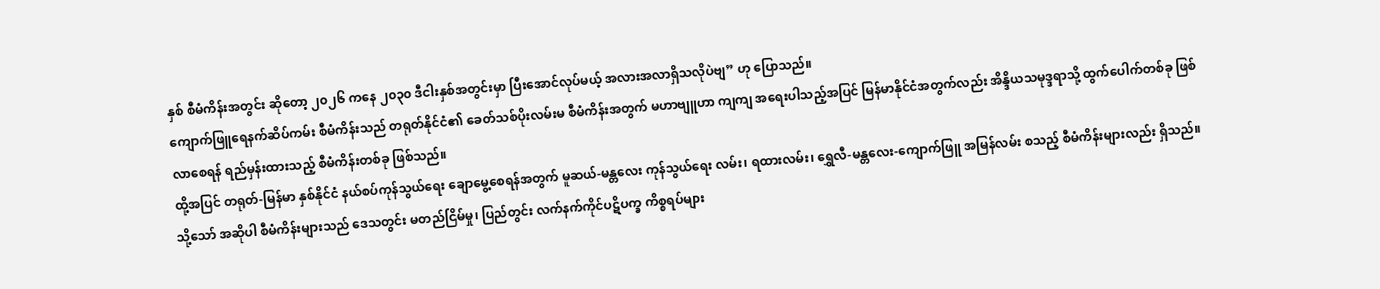နှစ် စီမံကိန်းအတွင်း ဆိုတော့ ၂၀၂၆ ကနေ ၂၀၃၀ ဒီငါးနှစ်အတွင်းမှာ ပြီးအောင်လုပ်မယ့် အလားအလာရှိသလိုပဲဗျ” ဟု ပြောသည်။
ကျောက်ဖြူရေနက်ဆိပ်ကမ်း စီမံကိန်းသည် တရုတ်နိုင်ငံ၏ ခေတ်သစ်ပိုးလမ်းမ စီမံကိန်းအတွက် မဟာဗျူဟာ ကျကျ အရေးပါသည့်အပြင် မြန်မာနိုင်ငံအတွက်လည်း အိန္ဒိယသမုဒ္ဒရာသို့ ထွက်ပေါက်တစ်ခု ဖြစ်လာစေရန် ရည်မှန်းထားသည့် စီမံကိန်းတစ်ခု ဖြစ်သည်။
ထို့အပြင် တရုတ်-မြန်မာ နှစ်နိုင်ငံ နယ်စပ်ကုန်သွယ်ရေး ချောမွေ့စေရန်အတွက် မူဆယ်-မန္တလေး ကုန်သွယ်ရေး လမ်း၊ ရထားလမ်း၊ ရွှေလီ-မန္တလေး-ကျောက်ဖြူ အမြန်လမ်း စသည့် စီမံကိန်းများလည်း ရှိသည်။
သို့သော် အဆိုပါ စီမံကိန်းများသည် ဒေသတွင်း မတည်ငြိမ်မှု၊ ပြည်တွင်း လက်နက်ကိုင်ပဋိပက္ခ ကိစ္စရပ်များ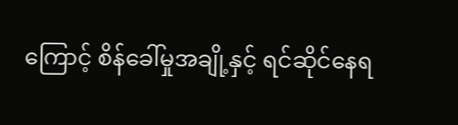ကြောင့် စိန်ခေါ်မှုအချို့နှင့် ရင်ဆိုင်နေရ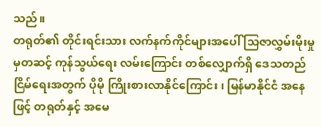သည်။
တရုတ်၏ တိုင်းရင်းသား လက်နက်ကိုင်များအပေါ် သြဇာလွှမ်းမိုးမှုမှတဆင့် ကုန်သွယ်ရေး လမ်းကြောင်း တစ်လျှောက်ရှိ ဒေသတည်ငြိမ်ရေးအတွက် ပိုမို ကြိုးစားလာနိုင်ကြောင်း၊ မြန်မာနိုင်ငံ အနေဖြင့် တရုတ်နှင့် အမေ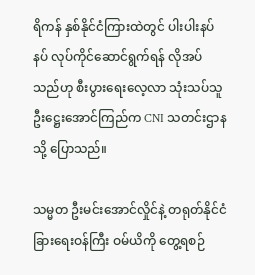ရိကန် နှစ်နိုင်ငံကြားထဲတွင် ပါးပါးနပ်နပ် လုပ်ကိုင်ဆောင်ရွက်ရန် လိုအပ်သည်ဟု စီးပွားရေးလေ့လာ သုံးသပ်သူ ဦးဋ္ဌေးအောင်ကြည်က CNI သတင်းဌာနသို့ ပြောသည်။

သမ္မတ ဦးမင်းအောင်လှိုင်နဲ့ တရုတ်နိုင်ငံခြားရေးဝန်ကြီး ဝမ်ယိကို တွေ့ရစဉ်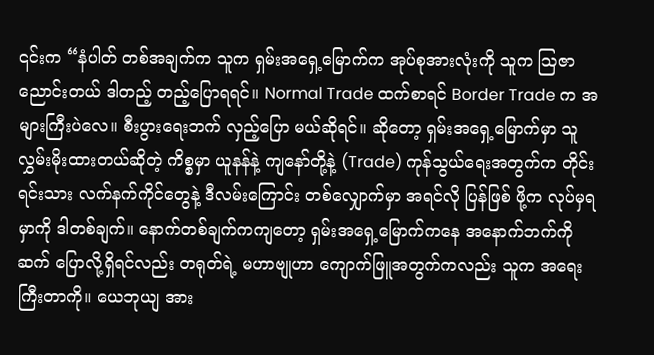၎င်းက “နံပါတ် တစ်အချက်က သူက ရှမ်းအရှေ့မြောက်က အုပ်စုအားလုံးကို သူက ဩဇာညောင်းတယ် ဒါတည့် တည့်ပြောရရင်။ Normal Trade ထက်စာရင် Border Trade က အများကြီးပဲလေ။ စီးပွားရေးဘက် လှည့်ပြော မယ်ဆိုရင်။ ဆိုတော့ ရှမ်းအရှေ့မြောက်မှာ သူလွှမ်းမိုးထားတယ်ဆိုတဲ့ ကိစ္စမှာ ယူနန်နဲ့ ကျနော်တို့နဲ့ (Trade) ကုန်သွယ်ရေးအတွက်က တိုင်းရင်းသား လက်နက်ကိုင်တွေနဲ့ ဒီလမ်းကြောင်း တစ်လျှောက်မှာ အရင်လို ပြန်ဖြစ် ဖို့က လုပ်မှရမှာကို ဒါတစ်ချက်။ နောက်တစ်ချက်ကကျတော့ ရှမ်းအရှေ့မြောက်ကနေ အနောက်ဘက်ကို ဆက် ပြောလို့ရှိရင်လည်း တရုတ်ရဲ့ မဟာဗျုဟာ ကျောက်ဖြူအတွက်ကလည်း သူက အရေးကြီးတာကို။ ယေဘုယျ အား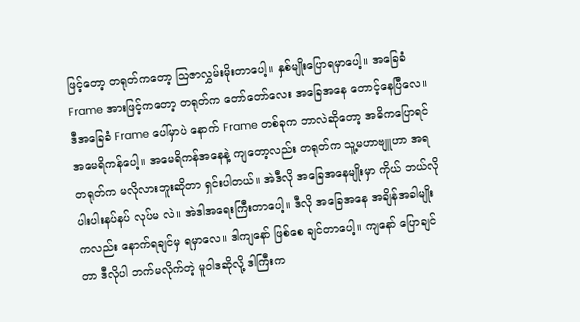ဖြင့်တော့ တရုတ်ကတော့ ဩဇာလွှမ်းမိုးတာပေါ့။ နှစ်မျိုးပြောရမှာပေါ့။ အခြေခံ Frame အားဖြင့်ကတော့ တရုတ်က တော်တော်လေး အခြေအနေ တောင့်နေပြီလေ။ ဒီအခြေခံ Frame ပေါ်မှာပဲ နောက် Frame တစ်ခုက ဘာလဲဆိုတော့ အဓိကပြောရင် အမေရိကန်ပေါ့။ အမေရိကန်အနေနဲ့ ကျတော့လည်း တရုတ်က သူ့မဟာဗျူဟာ အရ တရုတ်က မလိုလားဘူးဆိုတာ ရှင်းပါတယ်။ အဲဒီလို အခြေအနေမျိုးမှာ ကိုယ် ဘယ်လို ပါးပါးနပ်နပ် လုပ်မ လဲ။ အဲဒါအရေးကြီးတာပေါ့။ ဒီလို အခြေအနေ အချိန်အခါမျိုးကလည်း နောက်ရချင်မှ ရမှာလေ။ ဒါကျနော် ဖြစ်စေ ချင်တာပေါ့။ ကျနော် ပြောချင်တာ ဒီလိုပါ ဘက်မလိုက်တဲ့ မူဝါဒဆိုလို့ ဒါကြီးက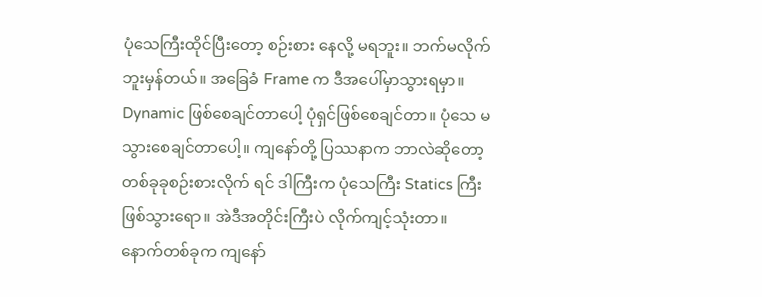ပုံသေကြီးထိုင်ပြီးတော့ စဉ်းစား နေလို့ မရဘူး။ ဘက်မလိုက်ဘူးမှန်တယ်။ အခြေခံ Frame က ဒီအပေါ်မှာသွားရမှာ။ Dynamic ဖြစ်စေချင်တာပေါ့ ပုံရှင်ဖြစ်စေချင်တာ။ ပုံသေ မသွားစေချင်တာပေါ့။ ကျနော်တို့ ပြဿနာက ဘာလဲဆိုတော့ တစ်ခုခုစဉ်းစားလိုက် ရင် ဒါကြီးက ပုံသေကြီး Statics ကြီးဖြစ်သွားရော။ အဲဒီအတိုင်းကြီးပဲ လိုက်ကျင့်သုံးတာ။ နောက်တစ်ခုက ကျနော်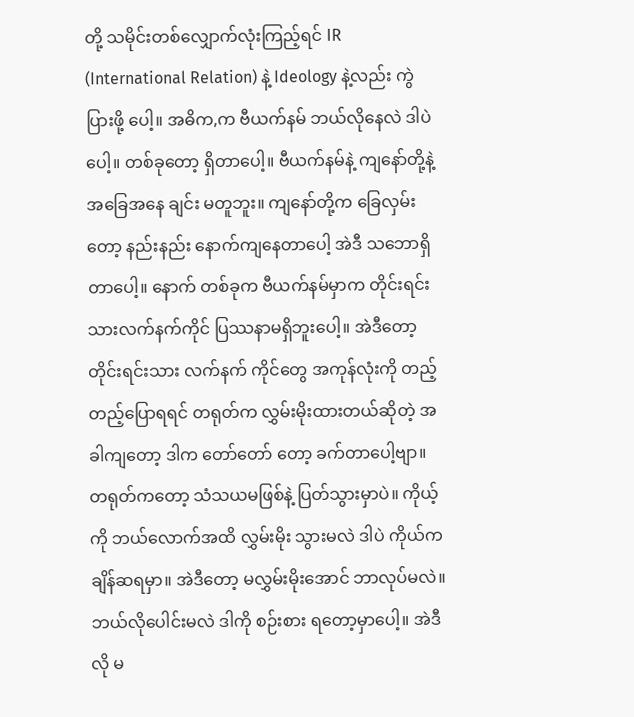တို့ သမိုင်းတစ်လျှောက်လုံးကြည့်ရင် IR (International Relation) နဲ့ Ideology နဲ့လည်း ကွဲပြားဖို့ ပေါ့။ အဓိက,က ဗီယက်နမ် ဘယ်လိုနေလဲ ဒါပဲပေါ့။ တစ်ခုတော့ ရှိတာပေါ့။ ဗီယက်နမ်နဲ့ ကျနော်တို့နဲ့ အခြေအနေ ချင်း မတူဘူး။ ကျနော်တို့က ခြေလှမ်းတော့ နည်းနည်း နောက်ကျနေတာပေါ့ အဲဒီ သဘောရှိတာပေါ့။ နောက် တစ်ခုက ဗီယက်နမ်မှာက တိုင်းရင်းသားလက်နက်ကိုင် ပြဿနာမရှိဘူးပေါ့။ အဲဒီတော့ တိုင်းရင်းသား လက်နက် ကိုင်တွေ အကုန်လုံးကို တည့်တည့်ပြောရရင် တရုတ်က လွှမ်းမိုးထားတယ်ဆိုတဲ့ အခါကျတော့ ဒါက တော်တော် တော့ ခက်တာပေါ့ဗျာ။ တရုတ်ကတော့ သံသယမဖြစ်နဲ့ ပြတ်သွားမှာပဲ။ ကိုယ့်ကို ဘယ်လောက်အထိ လွှမ်းမိုး သွားမလဲ ဒါပဲ ကိုယ်က ချိန်ဆရမှာ။ အဲဒီတော့ မလွှမ်းမိုးအောင် ဘာလုပ်မလဲ။ ဘယ်လိုပေါင်းမလဲ ဒါကို စဉ်းစား ရတော့မှာပေါ့။ အဲဒီလို မ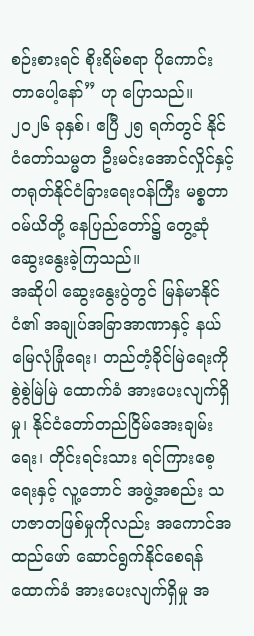စဉ်းစားရင် စိုးရိမ်စရာ ပိုကောင်းတာပေါ့နော်” ဟု ပြောသည်။
၂၀၂၆ ခုနှစ်၊ ဧပြီ ၂၅ ရက်တွင် နိုင်ငံတော်သမ္မတ ဦးမင်းအောင်လှိုင်နှင့် တရုတ်နိုင်ငံခြားရေးဝန်ကြီး မစ္စတာ ဝမ်ယိတို့ နေပြည်တော်၌ တွေ့ဆုံဆွေးနွေးခဲ့ကြသည်။
အဆိုပါ ဆွေးနွေးပွဲတွင် မြန်မာနိုင်ငံ၏ အချုပ်အခြာအာဏာနှင့် နယ်မြေလုံခြုံရေး၊ တည်တံ့ခိုင်မြဲရေးကို စွဲစွဲမြဲမြဲ ထောက်ခံ အားပေးလျက်ရှိမှု၊ နိုင်ငံတော်တည်ငြိမ်အေးချမ်းရေး၊ တိုင်းရင်းသား ရင်ကြားစေ့ရေးနှင့် လူ့ဘောင် အဖွဲ့အစည်း သဟဇာတဖြစ်မှုကိုလည်း အကောင်အထည်ဖော် ဆောင်ရွက်နိုင်စေရန် ထောက်ခံ အားပေးလျက်ရှိမှု အ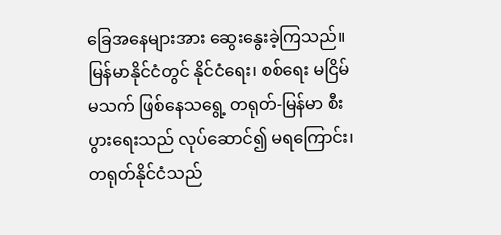ခြေအနေများအား ဆွေးနွေးခဲ့ကြသည်။
မြန်မာနိုင်ငံတွင် နိုင်ငံရေး၊ စစ်ရေး မငြိမ်မသက် ဖြစ်နေသရွေ့ တရုတ်-မြန်မာ စီးပွားရေးသည် လုပ်ဆောင်၍ မရကြောင်း၊ တရုတ်နိုင်ငံသည်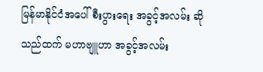မြန်မာနိုင်ငံအပေါ် စီးပွားရေး အခွင့်အလမ်း ဆိုသည်ထက် မဟာဗျူဟာ အခွင့်အလမ်း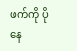ဖက်ကို ပိုနေ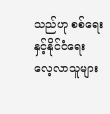သည်ဟု စစ်ရေးနှင့်နိုင်ငံရေးလေ့လာသူများ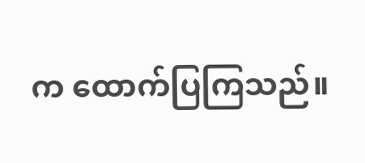က ထောက်ပြကြသည်။